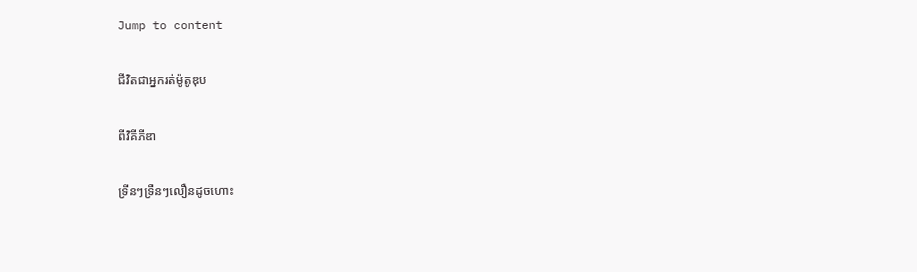Jump to content

ជីវិតជាអ្នករត់ម៉ូតូឌុប

ពីវិគីភីឌា

ទ្រីនៗទ្រឺនៗលឿនដូចហោះ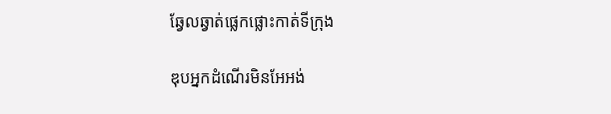ឆ្វែលឆ្វាត់ផ្លេកផ្លោះកាត់ទីក្រុង

ឌុបអ្នកដំណើរមិនអែអង់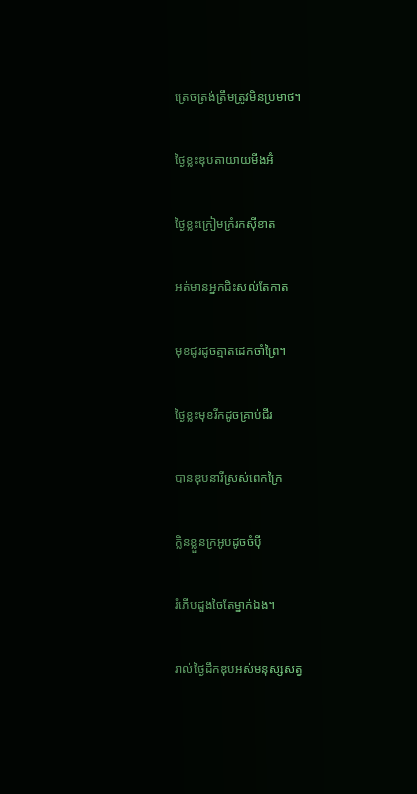ត្រេចត្រង់ត្រឹមត្រូវមិនប្រមាថ។

ថ្ងៃខ្លះឌុបតាយាយមីងអ៊ំ

ថ្ងៃខ្លះក្រៀមក្រំរកស៊ីខាត

អត់មានអ្នកជិះសល់តែកាត

មុខជូរដូចត្មាតដេកចាំព្រៃ។

ថ្ងៃខ្លះមុខរីកដូចគ្រាប់ជីរ

បានឌុបនារីស្រស់ពេកក្រៃ

ក្លិនខ្លួនក្រអូបដូចចំប៉ី

រំភើបដួងចៃតែម្នាក់ឯង។

រាល់ថ្ងៃដឹកឌុបអស់មនុស្សសត្វ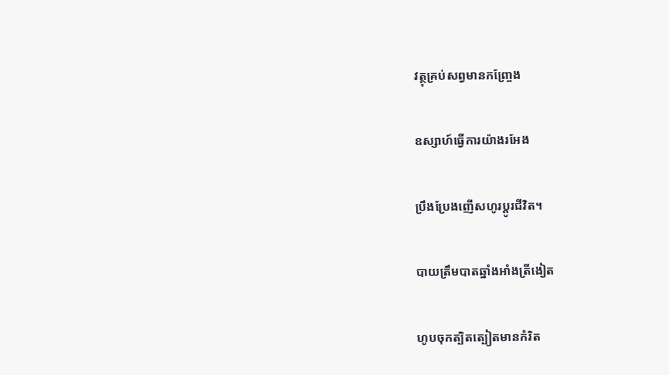វត្ថុគ្រប់សព្វមានកញ្ច្រែង

ឧស្សាហ៍ធ្វើការយ៉ាងរអែង

ប្រឹងប្រែងញើសហូរប្តូរជីវិត។

បាយត្រឹមបាតឆ្នាំងអាំងត្រីងៀត

ហូបចុកត្បិតត្បៀតមានកំរិត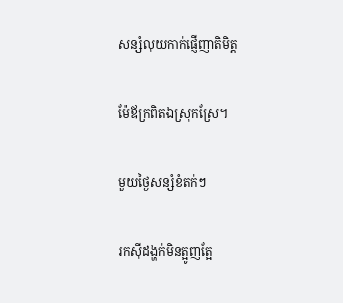សន្សំលុយកាក់ផ្ញើញាតិមិត្ត

ម៉ែឪក្រពិតឯស្រុកស្រែ។

មួយថ្ងៃសន្សំខំតក់ៗ

រកស៊ីដង្ហក់មិនត្អូញត្អែ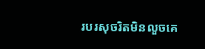របរសុចរិតមិនលួចគេ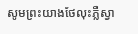សូមព្រះយាងថែលុះភ្លឺស្វា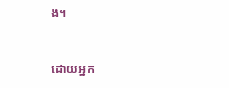ង។


ដោយអ្នក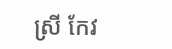ស្រី កែវ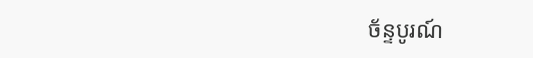ច័ន្ទបូរណ៍